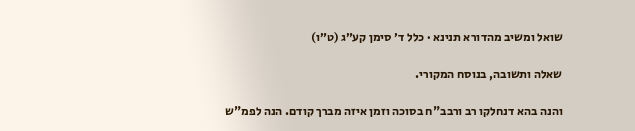שואל ומשיב מהדורא תנינא · כלל ד׳ סימן קע״ג (ט״ו)

שאלה ותשובה, בנוסח המקורי.

והנה בהא דנחלקו רב ורבב"ח בסוכה וזמן איזה מברך קודם. הנה לפמ"ש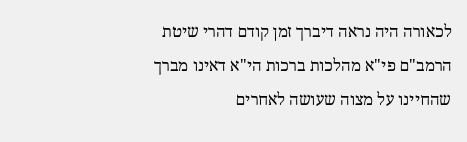לכאורה היה נראה דיברך זמן קודם דהרי שיטת הרמב"ם פי"א מהלכות ברכות הי"א דאינו מברך שהחיינו על מצוה שעושה לאחרים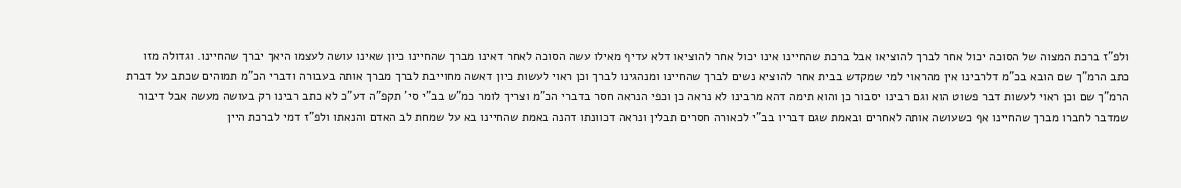ולפ"ז ברכת המצוה של הסוכה יכול אחר לברך להוציאו אבל ברכת שהחיינו אינו יכול אחר להוציאו דלא עדיף מאילו עשה הסוכה לאחר דאינו מברך שהחיינו כיון שאינו עושה לעצמו היאך יברך שהחיינו. וגדולה מזו כתב הרמ"ך שם הובא בכ"מ דלרבינו אין מהראוי למי שמקדש בבית אחר להוציא נשים לברך שהחיינו ומנהגינו לברך וכן ראוי לעשות כיון דאשה מחוייבת לברך מברך אותה בעבורה ודברי הכ"מ תמוהים שכתב על דברת הרמ"ך שם וכן ראוי לעשות דבר פשוט הוא וגם רבינו יסבור כן והוא תימה דהא מרבינו לא נראה כן וכפי הנראה חסר בדברי הכ"מ וצריך לומר כמ"ש בב"י סי' תקפ"ה דע"כ לא כתב רבינו רק בעושה מעשה אבל דיבור שמדבר לחברו מברך שהחיינו אף כשעושה אותה לאחרים ובאמת שגם דבריו בב"י לכאורה חסרים תבלין ונראה דכוונתו דהנה באמת שהחיינו בא על שמחת לב האדם והנאתו ולפ"ז דמי לברכת היין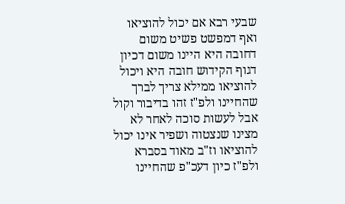שבעי רבא אם יכול להוציאו ואף דמפשט פשיט משום דחובה היא היינו משום דכיון דגוף הקידוש חובה היא ויכול להוציאו ממילא צריך לברך שהחיינו ולפ"ז זהו בדיבור וקול אבל לעשות סוכה לאחר לא מצינו שנצטוה ושפיר אינו יכול להוציאו וז"ב מאוד בסברא ולפ"ז כיון דעכ"פ שהחיינו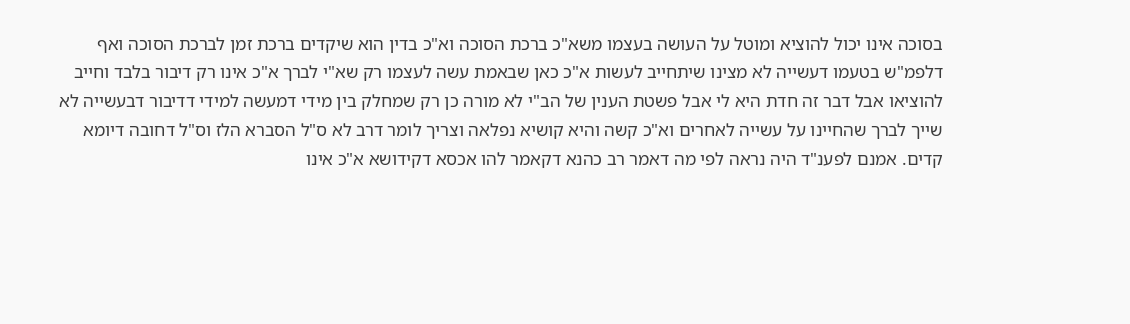בסוכה אינו יכול להוציא ומוטל על העושה בעצמו משא"כ ברכת הסוכה וא"כ בדין הוא שיקדים ברכת זמן לברכת הסוכה ואף דלפמ"ש בטעמו דעשייה לא מצינו שיתחייב לעשות א"כ כאן שבאמת עשה לעצמו רק שא"י לברך א"כ אינו רק דיבור בלבד וחייב להוציאו אבל דבר זה חדת היא לי אבל פשטת הענין של הב"י לא מורה כן רק שמחלק בין מידי דמעשה למידי דדיבור דבעשייה לא שייך לברך שהחיינו על עשייה לאחרים וא"כ קשה והיא קושיא נפלאה וצריך לומר דרב לא ס"ל הסברא הלז וס"ל דחובה דיומא קדים. אמנם לפענ"ד היה נראה לפי מה דאמר רב כהנא דקאמר להו אכסא דקידושא א"כ אינו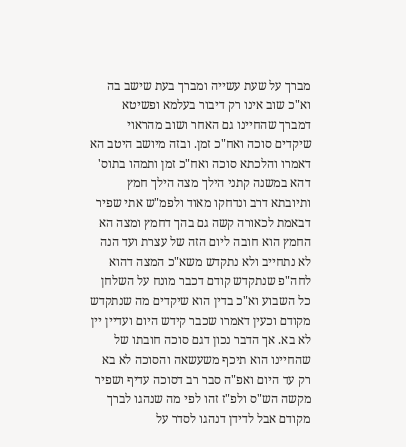מברך על שעת עשייה ומברך בעת שישב בה וא"כ שוב אינו רק דיבור בעלמא ופשיטא דמברך שהחיינו גם האחר ושוב מהראוי שיקדים סוכה ואח"כ זמן. ובזה מיושב היטב הא דאמרו והלכתא סוכה ואח"כ זמן ותמהו בתוס' דהא במשנה קתני הילך מצה הילך חמץ ותיובתא דרב ונדחקו מאוד ולפמ"ש אתי שפיר דבאמת לכאורה קשה גם בהך דחמץ ומצה הא החמץ הוא חובה ליום הזה של עצרת ועד הנה לא נתחייב ולא נתקדש משא"כ המצה דהוא לחה"פ שנתקדש קודם דכבר מונח על השלחן כל השבוע וא"כ בדין הוא שיקדים מה שנתקדש מקודם וכעין דאמרו שכבר קידש היום ועדיין יין לא בא. אך הדבר נכון דגם סוכה חובתו של שהחיינו הוא תיכף משעשאה והסוכה לא בא רק עד היום ואפ"ה סבר רב דסוכה עדיף ושפיר מקשה הש"ס ולפ"ז זהו לפי מה שנהגו לברך מקודם אבל לדידן דנהגו לסדר על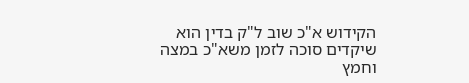הקידוש א"כ שוב ל"ק בדין הוא שיקדים סוכה לזמן משא"כ במצה וחמץ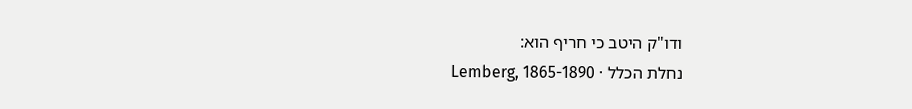ודו"ק היטב כי חריף הוא:
נחלת הכלל · Lemberg, 1865-1890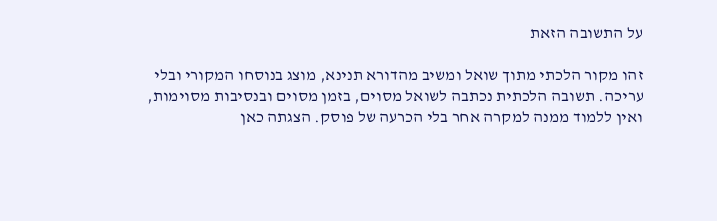על התשובה הזאת

זהו מקור הלכתי מתוך שואל ומשיב מהדורא תנינא, מוצג בנוסחו המקורי ובלי עריכה. תשובה הלכתית נכתבה לשואל מסוים, בזמן מסוים ובנסיבות מסוימות, ואין ללמוד ממנה למקרה אחר בלי הכרעה של פוסק. הצגתה כאן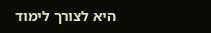היא לצורך לימוד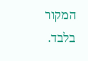המקור בלבד.